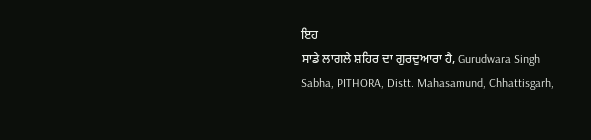ਇਹ
ਸਾਡੇ ਲਾਗਲੇ ਸ਼ਹਿਰ ਦਾ ਗੁਰਦੁਆਰਾ ਹੈ, Gurudwara Singh
Sabha, PITHORA, Distt. Mahasamund, Chhattisgarh,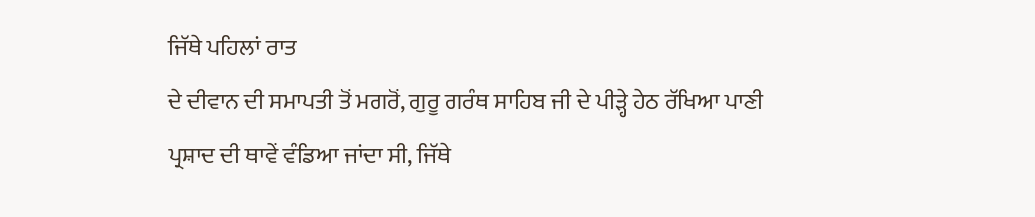ਜਿੱਥੇ ਪਹਿਲਾਂ ਰਾਤ
ਦੇ ਦੀਵਾਨ ਦੀ ਸਮਾਪਤੀ ਤੋਂ ਮਗਰੋਂ, ਗੁਰੂ ਗਰੰਥ ਸਾਹਿਬ ਜੀ ਦੇ ਪੀੜ੍ਹੇ ਹੇਠ ਰੱਖਿਆ ਪਾਣੀ
ਪ੍ਰਸ਼ਾਦ ਦੀ ਥਾਵੇਂ ਵੰਡਿਆ ਜਾਂਦਾ ਸੀ, ਜਿੱਥੇ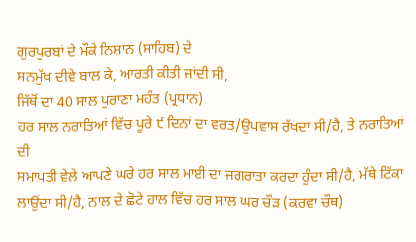ਗੁਰਪੁਰਬਾਂ ਦੇ ਮੌਕੇ ਨਿਸ਼ਾਨ (ਸਾਹਿਬ) ਦੇ
ਸਨਮੁੱਖ ਦੀਵੇ ਬਾਲ ਕੇ, ਆਰਤੀ ਕੀਤੀ ਜਾਂਦੀ ਸੀ,
ਜਿੱਥੋਂ ਦਾ 40 ਸਾਲ ਪੁਰਾਣਾ ਮਹੰਤ (ਪ੍ਰਧਾਨ)
ਹਰ ਸਾਲ ਨਰਾਤਿਆਂ ਵਿੱਚ ਪੂਰੇ ੯ ਦਿਨਾਂ ਦਾ ਵਰਤ/ਉਪਵਾਸ ਰੱਖਦਾ ਸੀ/ਹੈ, ਤੇ ਨਰਾਤਿਆਂ ਦੀ
ਸਮਾਪਤੀ ਵੇਲੇ ਆਪਣੇ ਘਰੇ ਹਰ ਸਾਲ ਮਾਈ ਦਾ ਜਗਰਾਤਾ ਕਰਦਾ ਹੁੰਦਾ ਸੀ/ਹੈ, ਮੱਥੇ ਟਿੱਕਾ
ਲਾਉਂਦਾ ਸੀ/ਹੈ, ਨਾਲ ਦੇ ਛੋਟੇ ਹਾਲ ਵਿੱਚ ਹਰ ਸਾਲ ਘਰ ਚੌੜ (ਕਰਵਾ ਚੌਥ)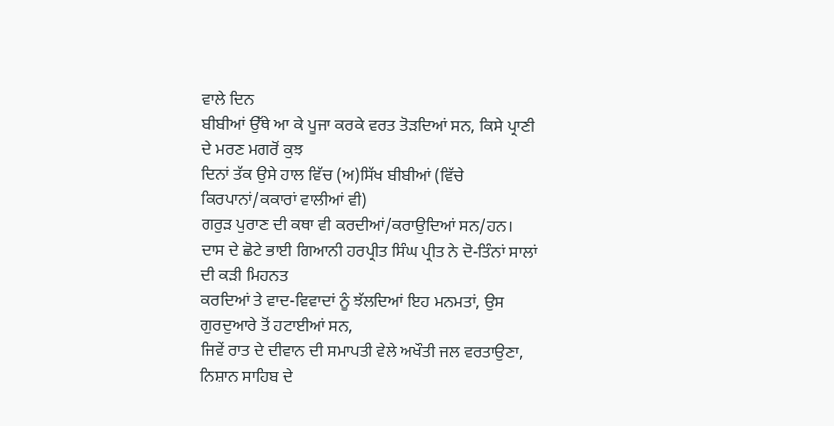ਵਾਲੇ ਦਿਨ
ਬੀਬੀਆਂ ਉੱਥੇ ਆ ਕੇ ਪੂਜਾ ਕਰਕੇ ਵਰਤ ਤੋੜਦਿਆਂ ਸਨ, ਕਿਸੇ ਪ੍ਰਾਣੀ ਦੇ ਮਰਣ ਮਗਰੋਂ ਕੁਝ
ਦਿਨਾਂ ਤੱਕ ਉਸੇ ਹਾਲ ਵਿੱਚ (ਅ)ਸਿੱਖ ਬੀਬੀਆਂ (ਵਿੱਚੇ ਕਿਰਪਾਨਾਂ/ਕਕਾਰਾਂ ਵਾਲੀਆਂ ਵੀ)
ਗਰੁੜ ਪੁਰਾਣ ਦੀ ਕਥਾ ਵੀ ਕਰਦੀਆਂ/ਕਰਾਉਦਿਆਂ ਸਨ/ਹਨ।
ਦਾਸ ਦੇ ਛੋਟੇ ਭਾਈ ਗਿਆਨੀ ਹਰਪ੍ਰੀਤ ਸਿੰਘ ਪ੍ਰੀਤ ਨੇ ਦੋ-ਤਿੰਨਾਂ ਸਾਲਾਂ ਦੀ ਕੜੀ ਮਿਹਨਤ
ਕਰਦਿਆਂ ਤੇ ਵਾਦ-ਵਿਵਾਦਾਂ ਨੂੰ ਝੱਲਦਿਆਂ ਇਹ ਮਨਮਤਾਂ, ਉਸ ਗੁਰਦੁਆਰੇ ਤੋਂ ਹਟਾਈਆਂ ਸਨ,
ਜਿਵੇਂ ਰਾਤ ਦੇ ਦੀਵਾਨ ਦੀ ਸਮਾਪਤੀ ਵੇਲੇ ਅਖੌਤੀ ਜਲ ਵਰਤਾਉਣਾ, ਨਿਸ਼ਾਨ ਸਾਹਿਬ ਦੇ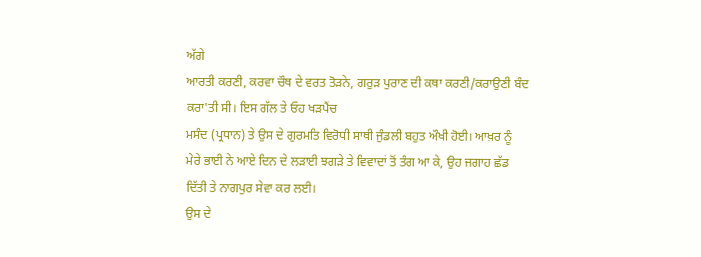ਅੱਗੇ
ਆਰਤੀ ਕਰਣੀ, ਕਰਵਾ ਚੌਥ ਦੇ ਵਰਤ ਤੋੜਨੇ, ਗਰੁੜ ਪੁਰਾਣ ਦੀ ਕਥਾ ਕਰਣੀ/ਕਰਾਉਣੀ ਬੰਦ
ਕਰਾ'ਤੀ ਸੀ। ਇਸ ਗੱਲ ਤੇ ਓਹ ਖੜਪੈਂਚ
ਮਸੰਦ (ਪ੍ਰਧਾਨ) ਤੇ ਉਸ ਦੇ ਗੁਰਮਤਿ ਵਿਰੋਧੀ ਸਾਥੀ ਜੁੰਡਲੀ ਬਹੁਤ ਔਖੀ ਹੋਈ। ਆਖ਼ਰ ਨੂੰ
ਮੇਰੇ ਭਾਈ ਨੇ ਆਏ ਦਿਨ ਦੇ ਲੜਾਈ ਝਗੜੇ ਤੇ ਵਿਵਾਦਾਂ ਤੋਂ ਤੰਗ ਆ ਕੇ, ਉਹ ਜਗਾਹ ਛੱਡ
ਦਿੱਤੀ ਤੇ ਨਾਗਪੁਰ ਸੇਵਾ ਕਰ ਲਈ।
ਉਸ ਦੇ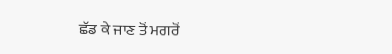ਛੱਡ ਕੇ ਜਾਣ ਤੋਂ ਮਗਰੋਂ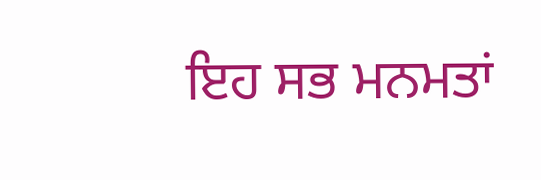ਇਹ ਸਭ ਮਨਮਤਾਂ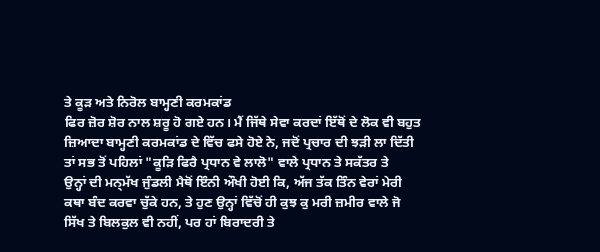ਤੇ ਕੂੜ ਅਤੇ ਨਿਰੋਲ ਬਾਮ੍ਹਣੀ ਕਰਮਕਾਂਡ
ਫਿਰ ਜ਼ੋਰ ਸ਼ੋਰ ਨਾਲ ਸ਼ਰੂ ਹੋ ਗਏ ਹਨ। ਮੈਂ ਜਿੱਥੇ ਸੇਵਾ ਕਰਦਾਂ ਇੱਥੋਂ ਦੇ ਲੋਕ ਵੀ ਬਹੁਤ
ਜ਼ਿਆਦਾ ਬਾਮ੍ਹਣੀ ਕਰਮਕਾਂਡ ਦੇ ਵਿੱਚ ਫਸੇ ਹੋਏ ਨੇ, ਜਦੋਂ ਪ੍ਰਚਾਰ ਦੀ ਝੜੀ ਲਾ ਦਿੱਤੀ
ਤਾਂ ਸਭ ਤੋਂ ਪਹਿਲਾਂ "ਕੂੜਿ ਫਿਰੈ ਪ੍ਰਧਾਨ ਵੇ ਲਾਲੋ" ਵਾਲੇ ਪ੍ਰਧਾਨ ਤੇ ਸਕੱਤਰ ਤੇ
ਉਨ੍ਹਾਂ ਦੀ ਮਨ੍ਮੱਖ ਜੁੰਡਲੀ ਮੈਥੋਂ ਇੰਨੀ ਔਖੀ ਹੋਈ ਕਿ, ਅੱਜ ਤੱਕ ਤਿੰਨ ਵੇਰਾਂ ਮੇਰੀ
ਕਥਾ ਬੰਦ ਕਰਵਾ ਚੁੱਕੇ ਹਨ, ਤੇ ਹੁਣ ਉਨ੍ਹਾਂ ਵਿੱਚੋਂ ਹੀ ਕੁਝ ਕੁ ਮਰੀ ਜ਼ਮੀਰ ਵਾਲੇ ਜੋ
ਸਿੱਖ ਤੇ ਬਿਲਕੁਲ ਵੀ ਨਹੀਂ, ਪਰ ਹਾਂ ਬਿਰਾਦਰੀ ਤੇ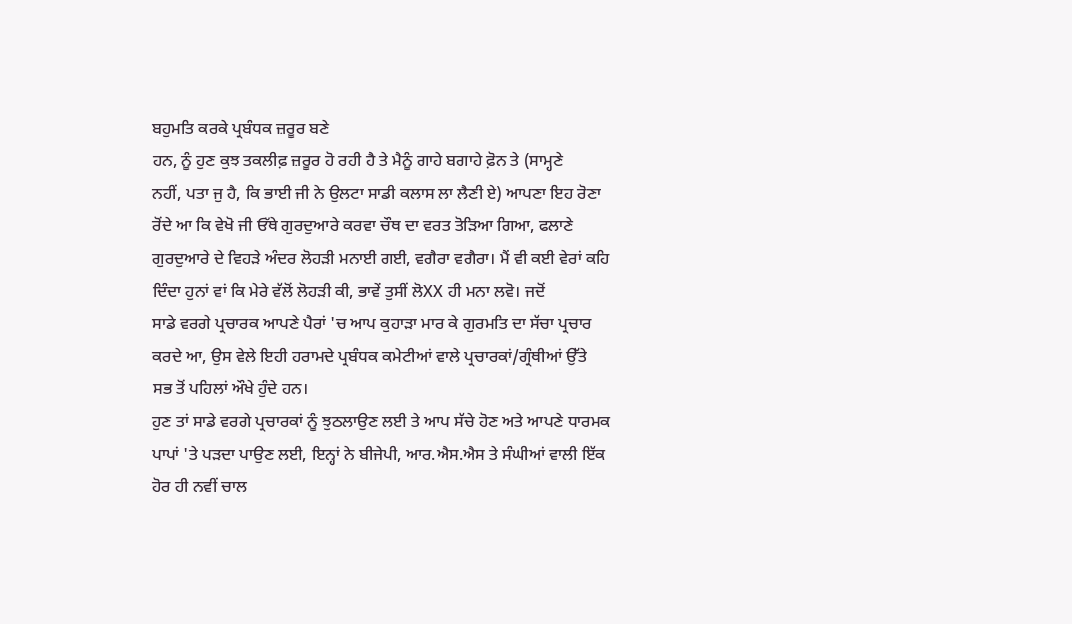ਬਹੁਮਤਿ ਕਰਕੇ ਪ੍ਰਬੰਧਕ ਜ਼ਰੂਰ ਬਣੇ
ਹਨ, ਨੂੰ ਹੁਣ ਕੁਝ ਤਕਲੀਫ਼ ਜ਼ਰੂਰ ਹੋ ਰਹੀ ਹੈ ਤੇ ਮੈਨੂੰ ਗਾਹੇ ਬਗਾਹੇ ਫ਼ੋਨ ਤੇ (ਸਾਮ੍ਹਣੇ
ਨਹੀਂ, ਪਤਾ ਜੁ ਹੈ, ਕਿ ਭਾਈ ਜੀ ਨੇ ਉਲਟਾ ਸਾਡੀ ਕਲਾਸ ਲਾ ਲੈਣੀ ਏ) ਆਪਣਾ ਇਹ ਰੋਣਾ
ਰੋਂਦੇ ਆ ਕਿ ਵੇਖੋ ਜੀ ਓੱਥੇ ਗੁਰਦੁਆਰੇ ਕਰਵਾ ਚੌਥ ਦਾ ਵਰਤ ਤੋੜਿਆ ਗਿਆ, ਫਲਾਣੇ
ਗੁਰਦੁਆਰੇ ਦੇ ਵਿਹੜੇ ਅੰਦਰ ਲੋਹੜੀ ਮਨਾਈ ਗਈ, ਵਗੈਰਾ ਵਗੈਰਾ। ਮੈਂ ਵੀ ਕਈ ਵੇਰਾਂ ਕਹਿ
ਦਿੰਦਾ ਹੁਨਾਂ ਵਾਂ ਕਿ ਮੇਰੇ ਵੱਲੋਂ ਲੋਹੜੀ ਕੀ, ਭਾਵੇਂ ਤੁਸੀਂ ਲੋXX ਹੀ ਮਨਾ ਲਵੋ। ਜਦੋਂ
ਸਾਡੇ ਵਰਗੇ ਪ੍ਰਚਾਰਕ ਆਪਣੇ ਪੈਰਾਂ 'ਚ ਆਪ ਕੁਹਾੜਾ ਮਾਰ ਕੇ ਗੁਰਮਤਿ ਦਾ ਸੱਚਾ ਪ੍ਰਚਾਰ
ਕਰਦੇ ਆ, ਉਸ ਵੇਲੇ ਇਹੀ ਹਰਾਮਦੇ ਪ੍ਰਬੰਧਕ ਕਮੇਟੀਆਂ ਵਾਲੇ ਪ੍ਰਚਾਰਕਾਂ/ਗ੍ਰੰਥੀਆਂ ਉੱਤੇ
ਸਭ ਤੋਂ ਪਹਿਲਾਂ ਔਖੇ ਹੁੰਦੇ ਹਨ।
ਹੁਣ ਤਾਂ ਸਾਡੇ ਵਰਗੇ ਪ੍ਰਚਾਰਕਾਂ ਨੂੰ ਝੁਠਲਾਉਣ ਲਈ ਤੇ ਆਪ ਸੱਚੇ ਹੋਣ ਅਤੇ ਆਪਣੇ ਧਾਰਮਕ
ਪਾਪਾਂ 'ਤੇ ਪੜਦਾ ਪਾਉਣ ਲਈ, ਇਨ੍ਹਾਂ ਨੇ ਬੀਜੇਪੀ, ਆਰ.ਐਸ.ਐਸ ਤੇ ਸੰਘੀਆਂ ਵਾਲੀ ਇੱਕ
ਹੋਰ ਹੀ ਨਵੀਂ ਚਾਲ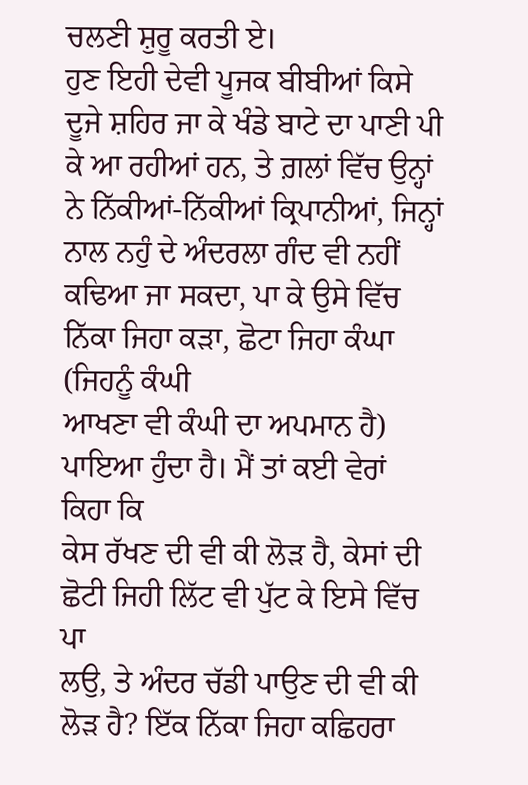ਚਲਣੀ ਸ਼ੁਰੂ ਕਰਤੀ ਏ।
ਹੁਣ ਇਹੀ ਦੇਵੀ ਪੂਜਕ ਬੀਬੀਆਂ ਕਿਸੇ
ਦੂਜੇ ਸ਼ਹਿਰ ਜਾ ਕੇ ਖੰਡੇ ਬਾਟੇ ਦਾ ਪਾਣੀ ਪੀ ਕੇ ਆ ਰਹੀਆਂ ਹਨ, ਤੇ ਗ਼ਲਾਂ ਵਿੱਚ ਉਨ੍ਹਾਂ
ਨੇ ਨਿੱਕੀਆਂ-ਨਿੱਕੀਆਂ ਕ੍ਰਿਪਾਨੀਆਂ, ਜਿਨ੍ਹਾਂ ਨਾਲ ਨਹੁੰ ਦੇ ਅੰਦਰਲਾ ਗੰਦ ਵੀ ਨਹੀਂ
ਕਢਿਆ ਜਾ ਸਕਦਾ, ਪਾ ਕੇ ਉਸੇ ਵਿੱਚ ਨਿੱਕਾ ਜਿਹਾ ਕੜਾ, ਛੋਟਾ ਜਿਹਾ ਕੰਘਾ (ਜਿਹਨੂੰ ਕੰਘੀ
ਆਖਣਾ ਵੀ ਕੰਘੀ ਦਾ ਅਪਮਾਨ ਹੈ) ਪਾਇਆ ਹੁੰਦਾ ਹੈ। ਮੈਂ ਤਾਂ ਕਈ ਵੇਰਾਂ ਕਿਹਾ ਕਿ
ਕੇਸ ਰੱਖਣ ਦੀ ਵੀ ਕੀ ਲੋੜ ਹੈ, ਕੇਸਾਂ ਦੀ ਛੋਟੀ ਜਿਹੀ ਲਿੱਟ ਵੀ ਪੁੱਟ ਕੇ ਇਸੇ ਵਿੱਚ ਪਾ
ਲਉ, ਤੇ ਅੰਦਰ ਚੱਡੀ ਪਾਉਣ ਦੀ ਵੀ ਕੀ ਲੋੜ ਹੈ? ਇੱਕ ਨਿੱਕਾ ਜਿਹਾ ਕਛਿਹਰਾ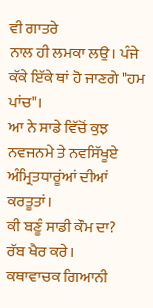ਵੀ ਗਾਤਰੇ
ਨਾਲ ਹੀ ਲਮਕਾ ਲਉ। ਪੰਜੇ ਕੱਕੇ ਇੱਕੇ ਥਾਂ ਹੋ ਜਾਣਗੇ "ਹਮ ਪਾਂਚ"।
ਆ ਨੇ ਸਾਡੇ ਵਿੱਚੋਂ ਕੁਝ ਨਵਜਨਮੇ ਤੇ ਨਵਸਿੱਖੂਏ ਅੰਮ੍ਰਿਤਧਾਰੂਂਆਂ ਦੀਆਂ ਕਰਤੂਤਾਂ।
ਕੀ ਬਣੂੰ ਸਾਡੀ ਕੌਮ ਦਾ?
ਰੱਬ ਖੈਰ ਕਰੇ।
ਕਥਾਵਾਚਕ ਗਿਆਨੀ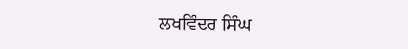ਲਖਵਿੰਦਰ ਸਿੰਘ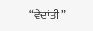“ਵੇਦਾਂਤੀ”